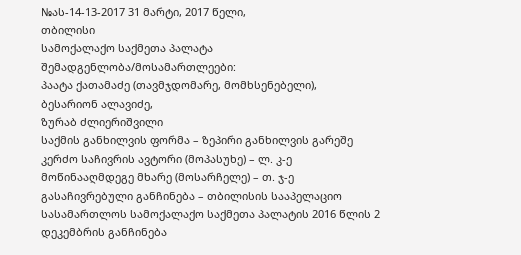№ას-14-13-2017 31 მარტი, 2017 წელი,
თბილისი
სამოქალაქო საქმეთა პალატა
შემადგენლობა/მოსამართლეები:
პაატა ქათამაძე (თავმჯდომარე, მომხსენებელი),
ბესარიონ ალავიძე,
ზურაბ ძლიერიშვილი
საქმის განხილვის ფორმა – ზეპირი განხილვის გარეშე
კერძო საჩივრის ავტორი (მოპასუხე) – ლ. კ-ე
მოწინააღმდეგე მხარე (მოსარჩელე) – თ. ჯ-ე
გასაჩივრებული განჩინება – თბილისის სააპელაციო სასამართლოს სამოქალაქო საქმეთა პალატის 2016 წლის 2 დეკემბრის განჩინება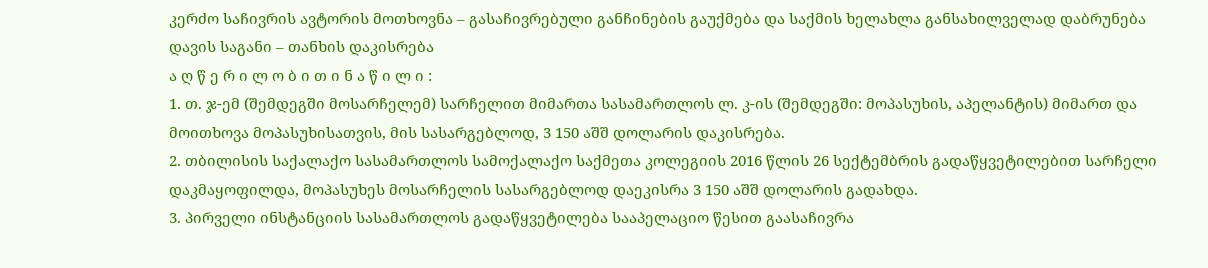კერძო საჩივრის ავტორის მოთხოვნა – გასაჩივრებული განჩინების გაუქმება და საქმის ხელახლა განსახილველად დაბრუნება
დავის საგანი – თანხის დაკისრება
ა ღ წ ე რ ი ლ ო ბ ი თ ი ნ ა წ ი ლ ი :
1. თ. ჯ-ემ (შემდეგში მოსარჩელემ) სარჩელით მიმართა სასამართლოს ლ. კ-ის (შემდეგში: მოპასუხის, აპელანტის) მიმართ და მოითხოვა მოპასუხისათვის, მის სასარგებლოდ, 3 150 აშშ დოლარის დაკისრება.
2. თბილისის საქალაქო სასამართლოს სამოქალაქო საქმეთა კოლეგიის 2016 წლის 26 სექტემბრის გადაწყვეტილებით სარჩელი დაკმაყოფილდა, მოპასუხეს მოსარჩელის სასარგებლოდ დაეკისრა 3 150 აშშ დოლარის გადახდა.
3. პირველი ინსტანციის სასამართლოს გადაწყვეტილება სააპელაციო წესით გაასაჩივრა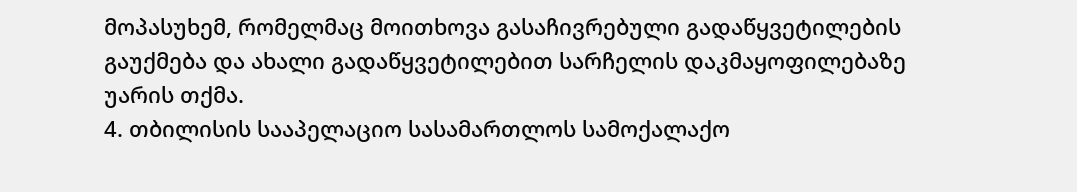მოპასუხემ, რომელმაც მოითხოვა გასაჩივრებული გადაწყვეტილების გაუქმება და ახალი გადაწყვეტილებით სარჩელის დაკმაყოფილებაზე უარის თქმა.
4. თბილისის სააპელაციო სასამართლოს სამოქალაქო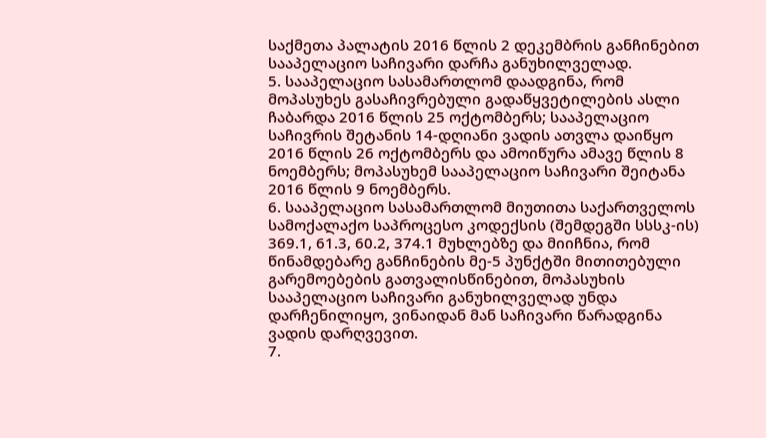საქმეთა პალატის 2016 წლის 2 დეკემბრის განჩინებით სააპელაციო საჩივარი დარჩა განუხილველად.
5. სააპელაციო სასამართლომ დაადგინა, რომ მოპასუხეს გასაჩივრებული გადაწყვეტილების ასლი ჩაბარდა 2016 წლის 25 ოქტომბერს; სააპელაციო საჩივრის შეტანის 14-დღიანი ვადის ათვლა დაიწყო 2016 წლის 26 ოქტომბერს და ამოიწურა ამავე წლის 8 ნოემბერს; მოპასუხემ სააპელაციო საჩივარი შეიტანა 2016 წლის 9 ნოემბერს.
6. სააპელაციო სასამართლომ მიუთითა საქართველოს სამოქალაქო საპროცესო კოდექსის (შემდეგში სსსკ-ის) 369.1, 61.3, 60.2, 374.1 მუხლებზე და მიიჩნია, რომ წინამდებარე განჩინების მე-5 პუნქტში მითითებული გარემოებების გათვალისწინებით, მოპასუხის სააპელაციო საჩივარი განუხილველად უნდა დარჩენილიყო, ვინაიდან მან საჩივარი წარადგინა ვადის დარღვევით.
7.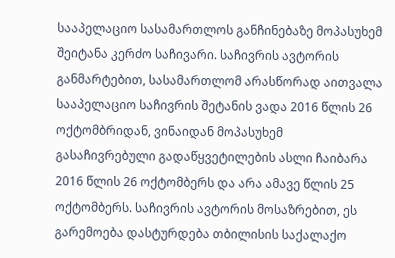სააპელაციო სასამართლოს განჩინებაზე მოპასუხემ შეიტანა კერძო საჩივარი. საჩივრის ავტორის განმარტებით, სასამართლომ არასწორად აითვალა სააპელაციო საჩივრის შეტანის ვადა 2016 წლის 26 ოქტომბრიდან, ვინაიდან მოპასუხემ გასაჩივრებული გადაწყვეტილების ასლი ჩაიბარა 2016 წლის 26 ოქტომბერს და არა ამავე წლის 25 ოქტომბერს. საჩივრის ავტორის მოსაზრებით, ეს გარემოება დასტურდება თბილისის საქალაქო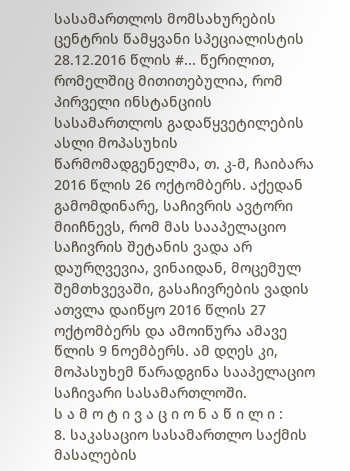სასამართლოს მომსახურების ცენტრის წამყვანი სპეციალისტის 28.12.2016 წლის #... წერილით, რომელშიც მითითებულია, რომ პირველი ინსტანციის სასამართლოს გადაწყვეტილების ასლი მოპასუხის წარმომადგენელმა, თ. კ-მ, ჩაიბარა 2016 წლის 26 ოქტომბერს. აქედან გამომდინარე, საჩივრის ავტორი მიიჩნევს, რომ მას სააპელაციო საჩივრის შეტანის ვადა არ დაურღვევია, ვინაიდან, მოცემულ შემთხვევაში, გასაჩივრების ვადის ათვლა დაიწყო 2016 წლის 27 ოქტომბერს და ამოიწურა ამავე წლის 9 ნოემბერს. ამ დღეს კი, მოპასუხემ წარადგინა სააპელაციო საჩივარი სასამართლოში.
ს ა მ ო ტ ი ვ ა ც ი ო ნ ა წ ი ლ ი :
8. საკასაციო სასამართლო საქმის მასალების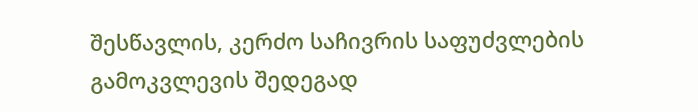შესწავლის, კერძო საჩივრის საფუძვლების გამოკვლევის შედეგად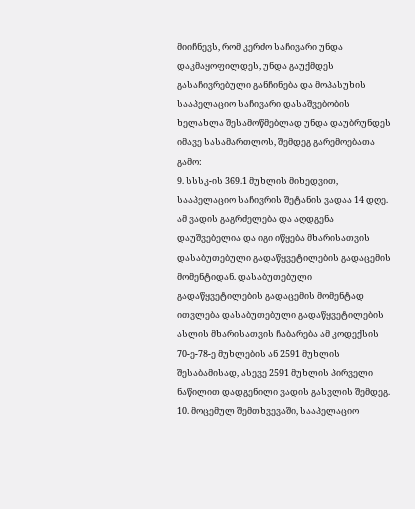მიიჩნევს, რომ კერძო საჩივარი უნდა დაკმაყოფილდეს, უნდა გაუქმდეს გასაჩივრებული განჩინება და მოპასუხის სააპელაციო საჩივარი დასაშვებობის ხელახლა შესამოწმებლად უნდა დაუბრუნდეს იმავე სასამართლოს, შემდეგ გარემოებათა გამო:
9. სსსკ-ის 369.1 მუხლის მიხედვით, სააპელაციო საჩივრის შეტანის ვადაა 14 დღე. ამ ვადის გაგრძელება და აღდგენა დაუშვებელია და იგი იწყება მხარისათვის დასაბუთებული გადაწყვეტილების გადაცემის მომენტიდან. დასაბუთებული გადაწყვეტილების გადაცემის მომენტად ითვლება დასაბუთებული გადაწყვეტილების ასლის მხარისათვის ჩაბარება ამ კოდექსის 70-ე-78-ე მუხლების ან 2591 მუხლის შესაბამისად, ასევე 2591 მუხლის პირველი ნაწილით დადგენილი ვადის გასვლის შემდეგ.
10. მოცემულ შემთხვევაში, სააპელაციო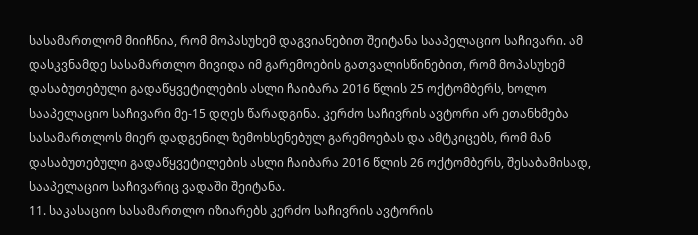სასამართლომ მიიჩნია, რომ მოპასუხემ დაგვიანებით შეიტანა სააპელაციო საჩივარი. ამ დასკვნამდე სასამართლო მივიდა იმ გარემოების გათვალისწინებით, რომ მოპასუხემ დასაბუთებული გადაწყვეტილების ასლი ჩაიბარა 2016 წლის 25 ოქტომბერს, ხოლო სააპელაციო საჩივარი მე-15 დღეს წარადგინა. კერძო საჩივრის ავტორი არ ეთანხმება სასამართლოს მიერ დადგენილ ზემოხსენებულ გარემოებას და ამტკიცებს, რომ მან დასაბუთებული გადაწყვეტილების ასლი ჩაიბარა 2016 წლის 26 ოქტომბერს, შესაბამისად, სააპელაციო საჩივარიც ვადაში შეიტანა.
11. საკასაციო სასამართლო იზიარებს კერძო საჩივრის ავტორის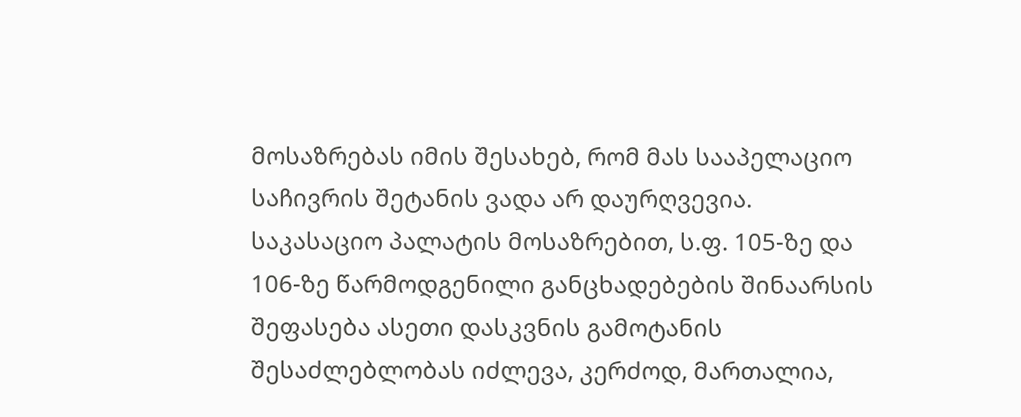მოსაზრებას იმის შესახებ, რომ მას სააპელაციო საჩივრის შეტანის ვადა არ დაურღვევია. საკასაციო პალატის მოსაზრებით, ს.ფ. 105-ზე და 106-ზე წარმოდგენილი განცხადებების შინაარსის შეფასება ასეთი დასკვნის გამოტანის შესაძლებლობას იძლევა, კერძოდ, მართალია,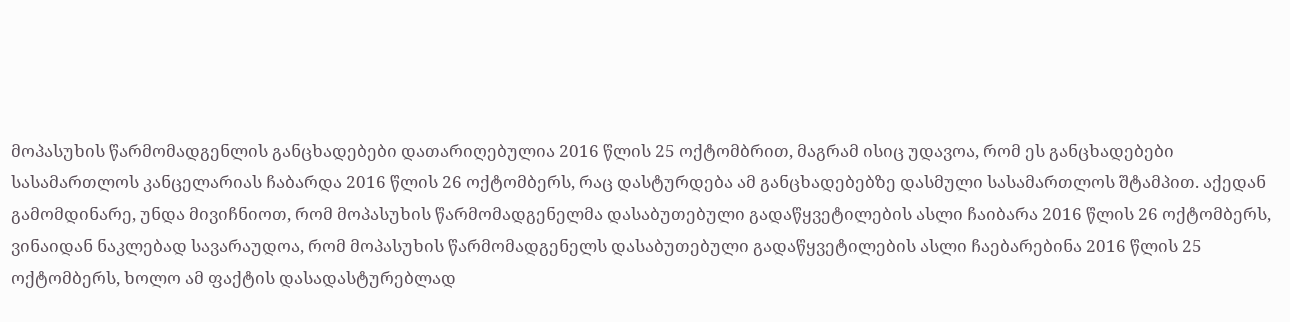მოპასუხის წარმომადგენლის განცხადებები დათარიღებულია 2016 წლის 25 ოქტომბრით, მაგრამ ისიც უდავოა, რომ ეს განცხადებები სასამართლოს კანცელარიას ჩაბარდა 2016 წლის 26 ოქტომბერს, რაც დასტურდება ამ განცხადებებზე დასმული სასამართლოს შტამპით. აქედან გამომდინარე, უნდა მივიჩნიოთ, რომ მოპასუხის წარმომადგენელმა დასაბუთებული გადაწყვეტილების ასლი ჩაიბარა 2016 წლის 26 ოქტომბერს, ვინაიდან ნაკლებად სავარაუდოა, რომ მოპასუხის წარმომადგენელს დასაბუთებული გადაწყვეტილების ასლი ჩაებარებინა 2016 წლის 25 ოქტომბერს, ხოლო ამ ფაქტის დასადასტურებლად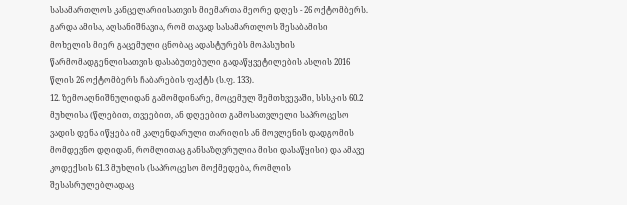სასამართლოს კანცელარიისათვის მიემართა მეორე დღეს - 26 ოქტომბერს. გარდა ამისა, აღსანიშნავია, რომ თავად სასამართლოს შესაბამისი მოხელის მიერ გაცემული ცნობაც ადასტურებს მოპასუხის წარმომადგენლისათვის დასაბუთებული გადაწყვეტილების ასლის 2016 წლის 26 ოქტომბერს ჩაბარების ფაქტს (ს.ფ. 133).
12. ზემოაღნიშნულიდან გამომდინარე, მოცემულ შემთხვევაში, სსსკ-ის 60.2 მუხლისა (წლებით, თვეებით, ან დღეებით გამოსათვლელი საპროცესო ვადის დენა იწყება იმ კალენდარული თარიღის ან მოვლენის დადგომის მომდევნო დღიდან, რომლითაც განსაზღვრულია მისი დასაწყისი) და ამავე კოდექსის 61.3 მუხლის (საპროცესო მოქმედება, რომლის შესასრულებლადაც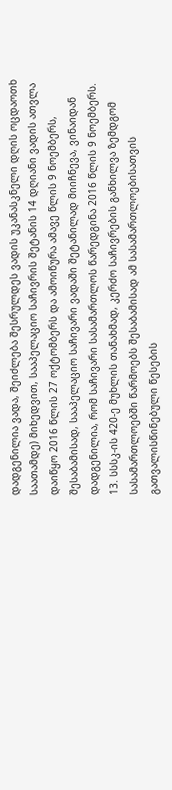დადგენილია ვადა, შეიძლება შესრულდეს ვადის უკანასკნელი დღის ოცდაოთხ საათამდე) მიხედვით, სააპელაციო საჩივრის შეტანის 14 დღიანი ვადის ათვლა დაიწყო 2016 წლის 27 ოქტომბერს და ამოიწურა ამავე წლის 9 ნოემბერს, შესაბამისად, სააპელაციო საჩივარი ვადაში შეტანილად მიიჩნევა, ვინაიდან დადგენილია, რომ საჩივარი სასამართლოს წარედგინა 2016 წლის 9 ნოემბერს.
13. სსსკ-ის 420-ე მუხლის თანახმად, კერძო საჩივრების განხილვა ზემდგომ სასამართლოებში წარმოებს შესაბამისად ამ სასამართლოებისათვის გათვალისწინებული წესების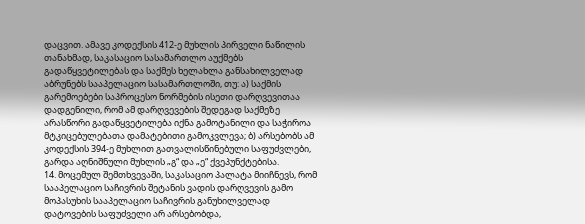დაცვით. ამავე კოდექსის 412-ე მუხლის პირველი ნაწილის თანახმად, საკასაციო სასამართლო აუქმებს გადაწყვეტილებას და საქმეს ხელახლა განსახილველად აბრუნებს სააპელაციო სასამართლოში, თუ: ა) საქმის გარემოებები საპროცესო ნორმების ისეთი დარღვევითაა დადგენილი, რომ ამ დარღვევების შედეგად საქმეზე არასწორი გადაწყვეტილება იქნა გამოტანილი და საჭიროა მტკიცებულებათა დამატებითი გამოკვლევა; ბ) არსებობს ამ კოდექსის 394-ე მუხლით გათვალისწინებული საფუძვლები, გარდა აღნიშნული მუხლის „გ“ და „ე“ ქვეპუნქტებისა.
14. მოცემულ შემთხვევაში, საკასაციო პალატა მიიჩნევს, რომ სააპელაციო საჩივრის შეტანის ვადის დარღვევის გამო მოპასუხის სააპელაციო საჩივრის განუხილველად დატოვების საფუძველი არ არსებობდა,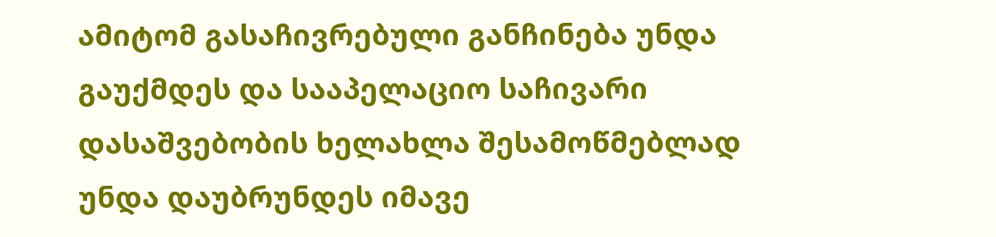ამიტომ გასაჩივრებული განჩინება უნდა გაუქმდეს და სააპელაციო საჩივარი დასაშვებობის ხელახლა შესამოწმებლად უნდა დაუბრუნდეს იმავე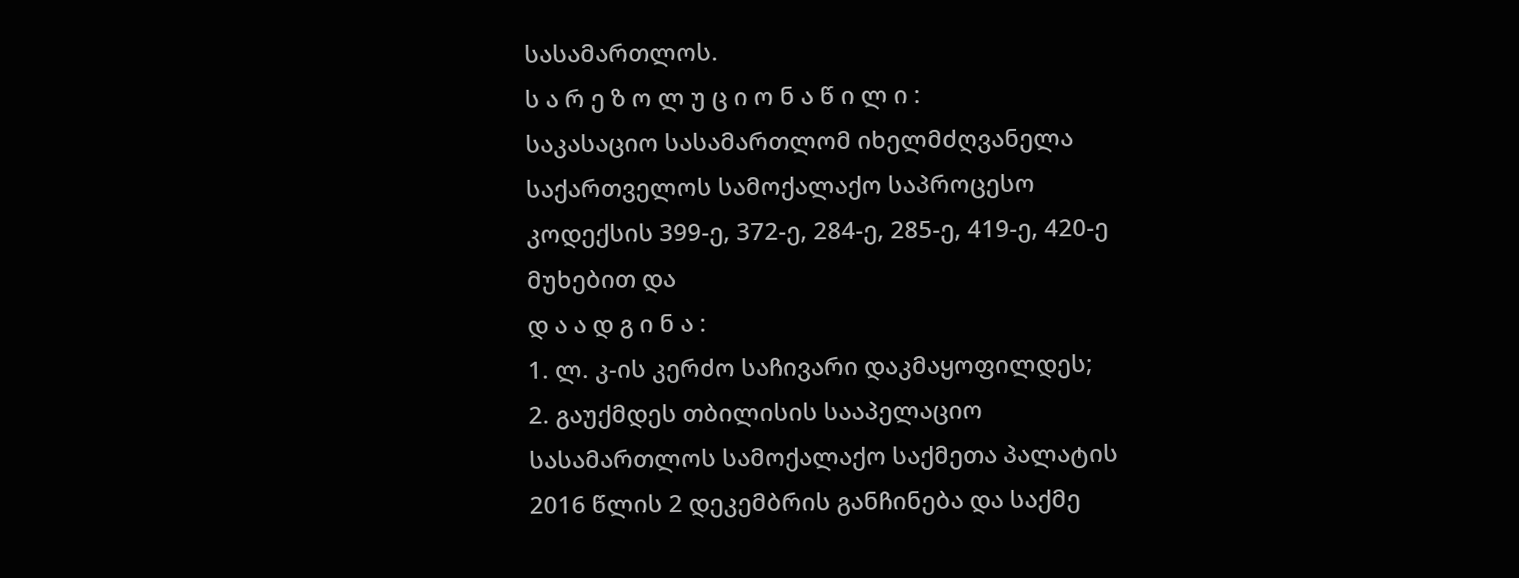სასამართლოს.
ს ა რ ე ზ ო ლ უ ც ი ო ნ ა წ ი ლ ი :
საკასაციო სასამართლომ იხელმძღვანელა საქართველოს სამოქალაქო საპროცესო კოდექსის 399-ე, 372-ე, 284-ე, 285-ე, 419-ე, 420-ე მუხებით და
დ ა ა დ გ ი ნ ა :
1. ლ. კ-ის კერძო საჩივარი დაკმაყოფილდეს;
2. გაუქმდეს თბილისის სააპელაციო სასამართლოს სამოქალაქო საქმეთა პალატის 2016 წლის 2 დეკემბრის განჩინება და საქმე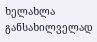ხელახლა განსახილველად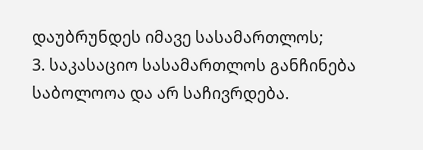დაუბრუნდეს იმავე სასამართლოს;
3. საკასაციო სასამართლოს განჩინება საბოლოოა და არ საჩივრდება.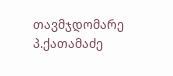თავმჯდომარე პ.ქათამაძე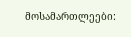მოსამართლეები: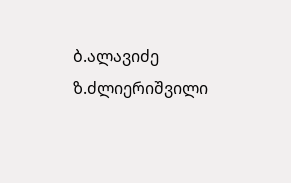ბ.ალავიძე
ზ.ძლიერიშვილი